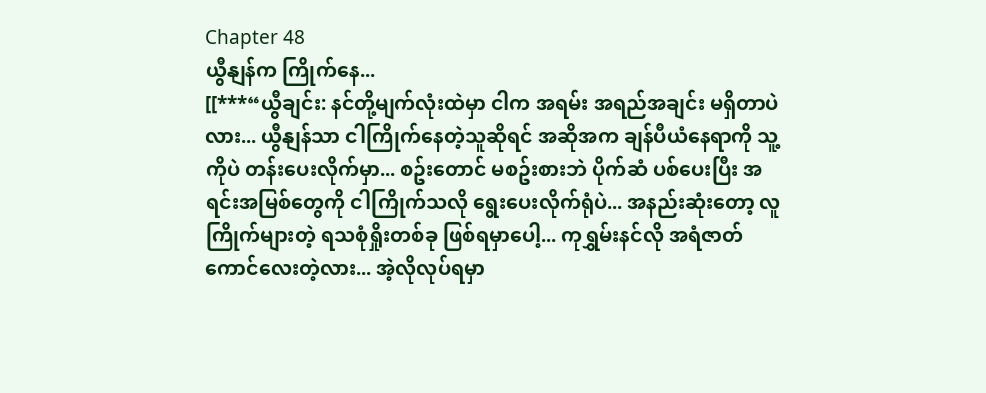Chapter 48
ယွီနျန်က ကြိုက်နေ...
[[***“ယွီချင်း: နင်တို့မျက်လုံးထဲမှာ ငါက အရမ်း အရည်အချင်း မရှိတာပဲလား... ယွီနျန်သာ ငါကြိုက်နေတဲ့သူဆိုရင် အဆိုအက ချန်ပီယံနေရာကို သူ့ကိုပဲ တန်းပေးလိုက်မှာ... စဥ်းတောင် မစဥ်းစားဘဲ ပိုက်ဆံ ပစ်ပေးပြီး အရင်းအမြစ်တွေကို ငါကြိုက်သလို ရွေးပေးလိုက်ရုံပဲ... အနည်းဆုံးတော့ လူကြိုက်များတဲ့ ရသစုံရှိုးတစ်ခု ဖြစ်ရမှာပေါ့... ကုရွှမ်းနင်လို အရံဇာတ်ကောင်လေးတဲ့လား... အဲ့လိုလုပ်ရမှာ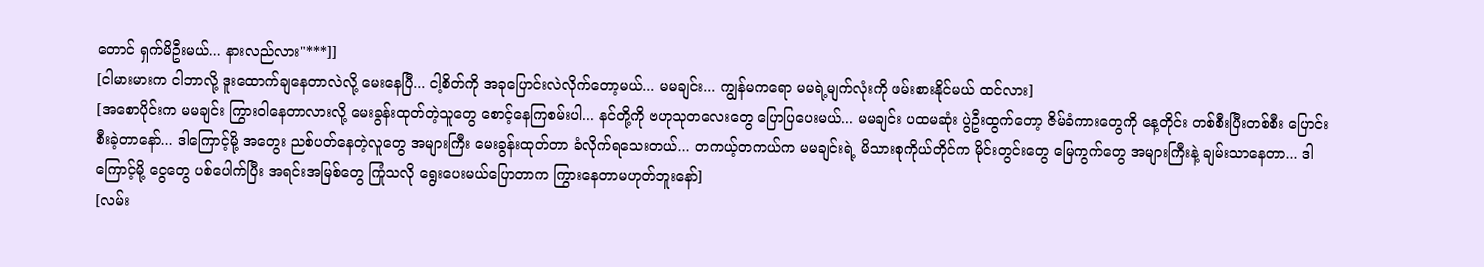တောင် ရှက်မိဦးမယ်... နားလည်လား"***]]
[ငါမားမားက ငါဘာလို့ ဒူးထောက်ချနေတာလဲလို့ မေးနေပြီ... ငါ့စိတ်ကို အခုပြောင်းလဲလိုက်တော့မယ်... မမချင်း... ကျွန်မကရော မမရဲ့မျက်လုံးကို ဖမ်းစားနိုင်မယ် ထင်လား]
[အစောပိုင်းက မမချင်း ကြွားဝါနေတာလားလို့ မေးခွန်းထုတ်တဲ့သူတွေ စောင့်နေကြစမ်းပါ... နင်တို့ကို ဗဟုသုတလေးတွေ ပြောပြပေးမယ်... မမချင်း ပထမဆုံး ပွဲဦးထွက်တော့ ဇိမ်ခံကားတွေကို နေ့တိုင်း တစ်စီးပြီးတစ်စီး ပြောင်းစီးခဲ့တာနော်... ဒါကြောင့်မို့ အတွေး ညစ်ပတ်နေတဲ့လူတွေ အများကြီး မေးခွန်းထုတ်တာ ခံလိုက်ရသေးတယ်... တကယ့်တကယ်က မမချင်းရဲ့ မိသားစုကိုယ်တိုင်က မိုင်းတွင်းတွေ မြေကွက်တွေ အများကြီးနဲ့ ချမ်းသာနေတာ... ဒါကြောင့်မို့ ငွေတွေ ပစ်ပေါက်ပြီး အရင်းအမြစ်တွေ ကြုံသလို ရွေးပေးမယ်ပြောတာက ကြွားနေတာမဟုတ်ဘူးနော်]
[လမ်း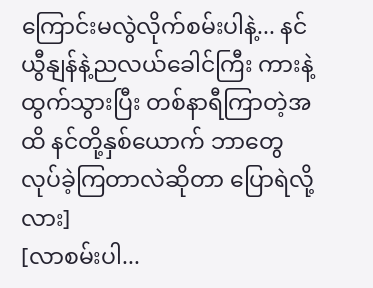ကြောင်းမလွဲလိုက်စမ်းပါနဲ့... နင် ယွီနျန်နဲ့ညလယ်ခေါင်ကြီး ကားနဲ့ ထွက်သွားပြီး တစ်နာရီကြာတဲ့အထိ နင်တို့နှစ်ယောက် ဘာတွေ လုပ်ခဲ့ကြတာလဲဆိုတာ ပြောရဲလို့လား]
[လာစမ်းပါ...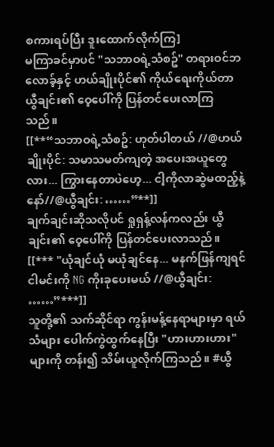စကားရပ်ပြီး ဒူးထောက်လိုက်ကြ]
မကြာခင်မှာပင် "သဘာဝရဲ့သံစဥ်" တရားဝင်ဘလောခ့်နှင့် ဟယ်ချိုးပိုင်၏ ကိုယ်ရေးကိုယ်တာ ယွီချင်း၏ ဝေ့ပေါ်ကို ပြန်တင်ပေးလာကြသည်။
[[**“သဘာဝရဲ့သံစဥ်: ဟုတ်ပါတယ် //@ဟယ်ချိုးပိုင်: သမာသမတ်ကျတဲ့ အပေးအယူတွေလား... ကြွားနေတာပဲဟေ့... ငါ့ကိုလာဆွဲမထည့်နဲ့နော်//@ယွီချင်း: ……”**]]
ချက်ချင်းဆိုသလိုပင် ရှုရှန့်လန်ကလည်း ယွီချင်း၏ ဝေ့ပေါ်ကို ပြန်တင်ပေးလာသည်။
[[*** "ယုံချင်ယုံ မယုံချင်နေ... မနက်ဖြန်ကျရင် ငါမင်းကို NG ကိုးခုပေးမယ် //@ယွီချင်း: ……”***]]
သူတို့၏ သက်ဆိုင်ရာ ကွန်းမန့်နေရာများမှာ ရယ်သံများ ပေါက်ကွဲထွက်နေပြီး "ဟားဟားဟား" များကို တန်း၍ သိမ်းယူလိုက်ကြသည်။ #ယွီ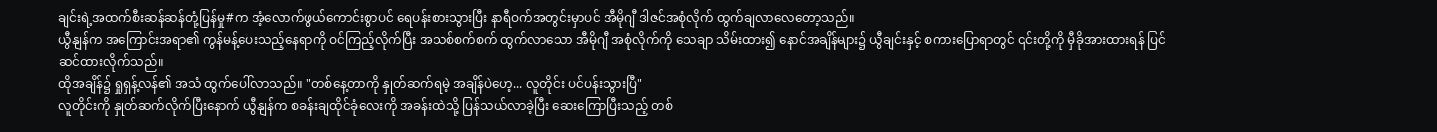ချင်းရဲ့အထက်စီးဆန်ဆန်တုံ့ပြန်မှု#က အံ့လောက်ဖွယ်ကောင်းစွာပင် ရေပန်းစားသွားပြီး နာရီဝက်အတွင်းမှာပင် အီမိုဂျီ ဒါဇင်အစုံလိုက် ထွက်ချလာလေတော့သည်။
ယွီနျန်က အကြောင်းအရာ၏ ကွန်မန့်ပေးသည့်နေရာကို ဝင်ကြည့်လိုက်ပြီး အသစ်စက်စက် ထွက်လာသော အီမိုဂျီ အစုံလိုက်ကို သေချာ သိမ်းထား၍ နောင်အချိန်များ၌ ယွီချင်းနှင့် စကားပြောရာတွင် ၎င်းတို့ကို မှီခိုအားထားရန် ပြင်ဆင်ထားလိုက်သည်။
ထိုအချိန်၌ ရှုရှန့်လန်၏ အသံ ထွက်ပေါ်လာသည်။ "တစ်နေ့တာကို နှုတ်ဆက်ရမဲ့ အချိန်ပဲဟေ့... လူတိုင်း ပင်ပန်းသွားပြီ"
လူတိုင်းကို နှုတ်ဆက်လိုက်ပြီးနောက် ယွီနျန်က စခန်းချထိုင်ခုံလေးကို အခန်းထဲသို့ ပြန်သယ်လာခဲ့ပြီး ဆေးကြောပြီးသည့် တစ်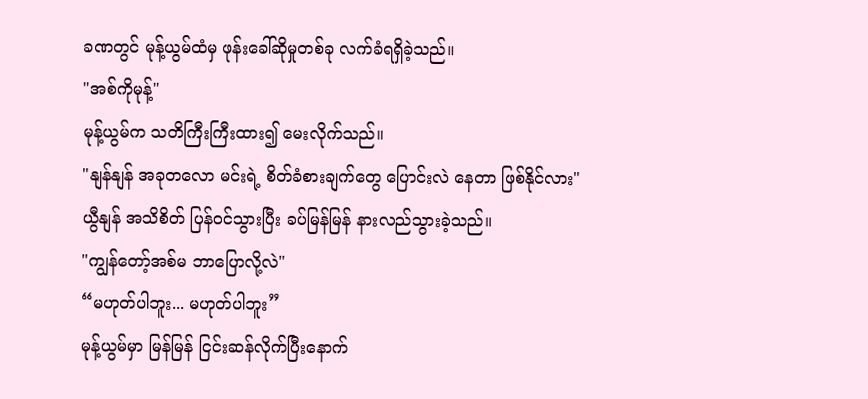ခဏတွင် မုန့်ယွမ်ထံမှ ဖုန်းခေါ်ဆိုမှုတစ်ခု လက်ခံရရှိခဲ့သည်။
"အစ်ကိုမုန့်"
မုန့်ယွမ်က သတိကြီးကြီးထား၍ မေးလိုက်သည်။
"နျန်နျန် အခုတလော မင်းရဲ့ စိတ်ခံစားချက်တွေ ပြောင်းလဲ နေတာ ဖြစ်နိုင်လား"
ယွီနျန် အသိစိတ် ပြန်ဝင်သွားပြီး ခပ်မြန်မြန် နားလည်သွားခဲ့သည်။
"ကျွန်တော့်အစ်မ ဘာပြောလို့လဲ"
“မဟုတ်ပါဘူး... မဟုတ်ပါဘူး”
မုန့်ယွမ်မှာ မြန်မြန် ငြင်းဆန်လိုက်ပြီးနောက်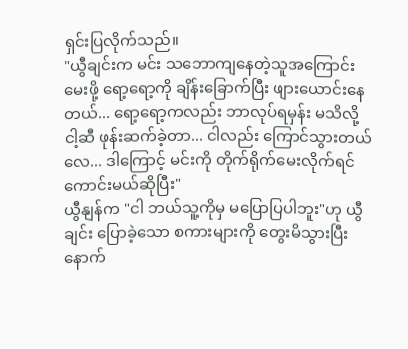ရှင်းပြလိုက်သည်။
"ယွီချင်းက မင်း သဘောကျနေတဲ့သူအကြောင်း မေးဖို့ ရော့ရော့ကို ချိန်းခြောက်ပြီး ဖျားယောင်းနေတယ်... ရော့ရော့ကလည်း ဘာလုပ်ရမှန်း မသိလို့ ငါ့ဆီ ဖုန်းဆက်ခဲ့တာ... ငါလည်း ကြောင်သွားတယ်လေ... ဒါကြောင့် မင်းကို တိုက်ရိုက်မေးလိုက်ရင် ကောင်းမယ်ဆိုပြီး"
ယွီနျန်က "ငါ ဘယ်သူ့ကိုမှ မပြောပြပါဘူး"ဟု ယွီချင်း ပြောခဲ့သော စကားများကို တွေးမိသွားပြီးနောက်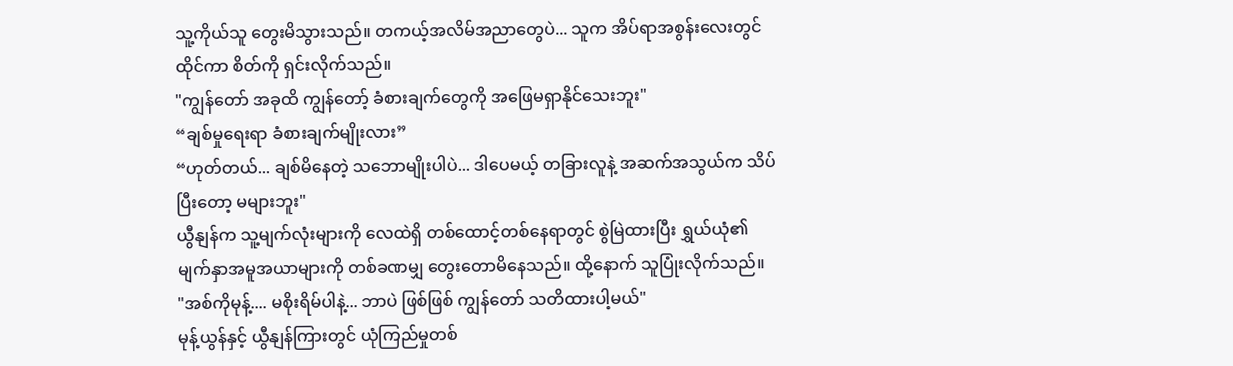သူ့ကိုယ်သူ တွေးမိသွားသည်။ တကယ့်အလိမ်အညာတွေပဲ... သူက အိပ်ရာအစွန်းလေးတွင်ထိုင်ကာ စိတ်ကို ရှင်းလိုက်သည်။
"ကျွန်တော် အခုထိ ကျွန်တော့် ခံစားချက်တွေကို အဖြေမရှာနိုင်သေးဘူး"
“ချစ်မှုရေးရာ ခံစားချက်မျိုးလား”
“ဟုတ်တယ်... ချစ်မိနေတဲ့ သဘောမျိုးပါပဲ... ဒါပေမယ့် တခြားလူနဲ့ အဆက်အသွယ်က သိပ်ပြီးတော့ မများဘူး"
ယွီနျန်က သူ့မျက်လုံးများကို လေထဲရှိ တစ်ထောင့်တစ်နေရာတွင် စွဲမြဲထားပြီး ရွှယ်ယုံ၏ မျက်နှာအမူအယာများကို တစ်ခဏမျှ တွေးတောမိနေသည်။ ထို့နောက် သူပြုံးလိုက်သည်။
"အစ်ကိုမုန့်.... မစိုးရိမ်ပါနဲ့... ဘာပဲ ဖြစ်ဖြစ် ကျွန်တော် သတိထားပါ့မယ်"
မုန့်ယွန်နှင့် ယွီနျန်ကြားတွင် ယုံကြည်မှုတစ်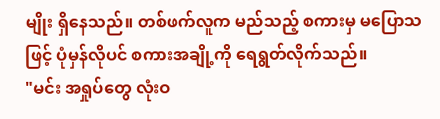မျိုး ရှိနေသည်။ တစ်ဖက်လူက မည်သည့် စကားမှ မပြောသဖြင့် ပုံမှန်လိုပင် စကားအချို့ကို ရေရွတ်လိုက်သည်။
"မင်း အရှုပ်တွေ လုံးဝ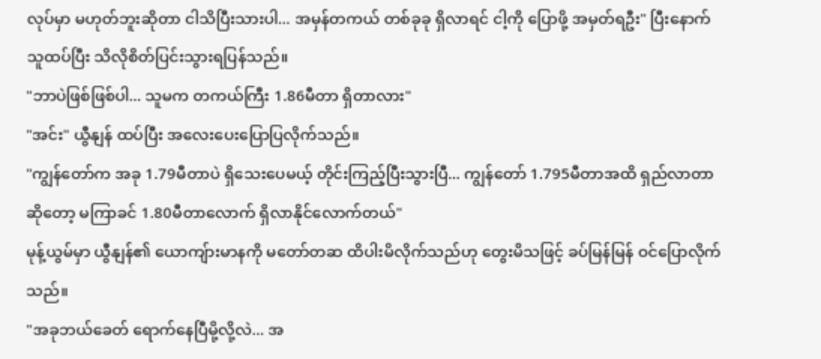လုပ်မှာ မဟုတ်ဘူးဆိုတာ ငါသိပြီးသားပါ... အမှန်တကယ် တစ်ခုခု ရှိလာရင် ငါ့ကို ပြောဖို့ အမှတ်ရဦး" ပြီးနောက် သူထပ်ပြီး သိလိုစိတ်ပြင်းသွားရပြန်သည်။
"ဘာပဲဖြစ်ဖြစ်ပါ... သူမက တကယ်ကြီး 1.86မီတာ ရှိတာလား"
"အင်း" ယွီနျန် ထပ်ပြီး အလေးပေးပြောပြလိုက်သည်။
"ကျွန်တော်က အခု 1.79မီတာပဲ ရှိသေးပေမယ့် တိုင်းကြည့်ပြီးသွားပြီ... ကျွန်တော် 1.795မီတာအထိ ရှည်လာတာ ဆိုတော့ မကြာခင် 1.80မီတာလောက် ရှိလာနိုင်လောက်တယ်"
မုန့်ယွမ်မှာ ယွီနျန်၏ ယောကျ်ားမာနကို မတော်တဆ ထိပါးမိလိုက်သည်ဟု တွေးမိသဖြင့် ခပ်မြန်မြန် ဝင်ပြောလိုက်သည်။
"အခုဘယ်ခေတ် ရောက်နေပြီမို့လို့လဲ... အ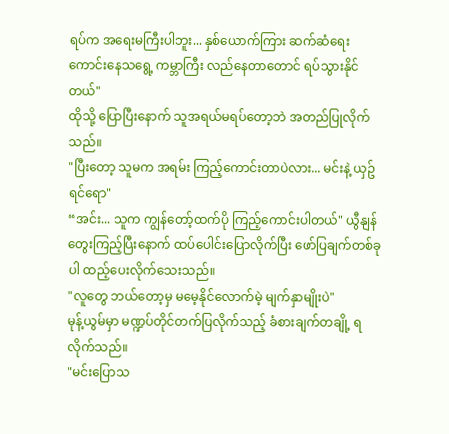ရပ်က အရေးမကြီးပါဘူး... နှစ်ယောက်ကြား ဆက်ဆံရေးကောင်းနေသရွေ့ ကမ္ဘာကြီး လည်နေတာတောင် ရပ်သွားနိုင်တယ်"
ထိုသို့ ပြောပြီးနောက် သူအရယ်မရပ်တော့ဘဲ အတည်ပြုလိုက်သည်။
"ပြီးတော့ သူမက အရမ်း ကြည့်ကောင်းတာပဲလား... မင်းနဲ့ ယှဥ်ရင်ရော"
“အင်း... သူက ကျွန်တော့်ထက်ပို ကြည့်ကောင်းပါတယ်" ယွီနျန် တွေးကြည့်ပြီးနောက် ထပ်ပေါင်းပြောလိုက်ပြီး ဖော်ပြချက်တစ်ခုပါ ထည့်ပေးလိုက်သေးသည်။
"လူတွေ ဘယ်တော့မှ မမေ့နိုင်လောက်မဲ့ မျက်နှာမျိုးပဲ"
မုန့်ယွမ်မှာ မဏ္ဍပ်တိုင်တက်ပြလိုက်သည့် ခံစားချက်တချို့ ရလိုက်သည်။
"မင်းပြောသ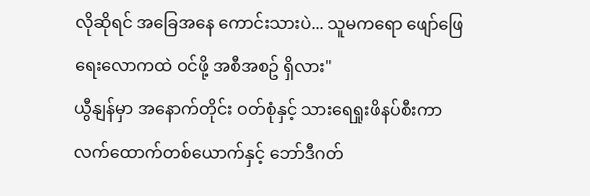လိုဆိုရင် အခြေအနေ ကောင်းသားပဲ... သူမကရော ဖျော်ဖြေရေးလောကထဲ ဝင်ဖို့ အစီအစဥ် ရှိလား"
ယွီနျန်မှာ အနောက်တိုင်း ဝတ်စုံနှင့် သားရေရှုးဖိနပ်စီးကာ လက်ထောက်တစ်ယောက်နှင့် ဘော်ဒီဂတ်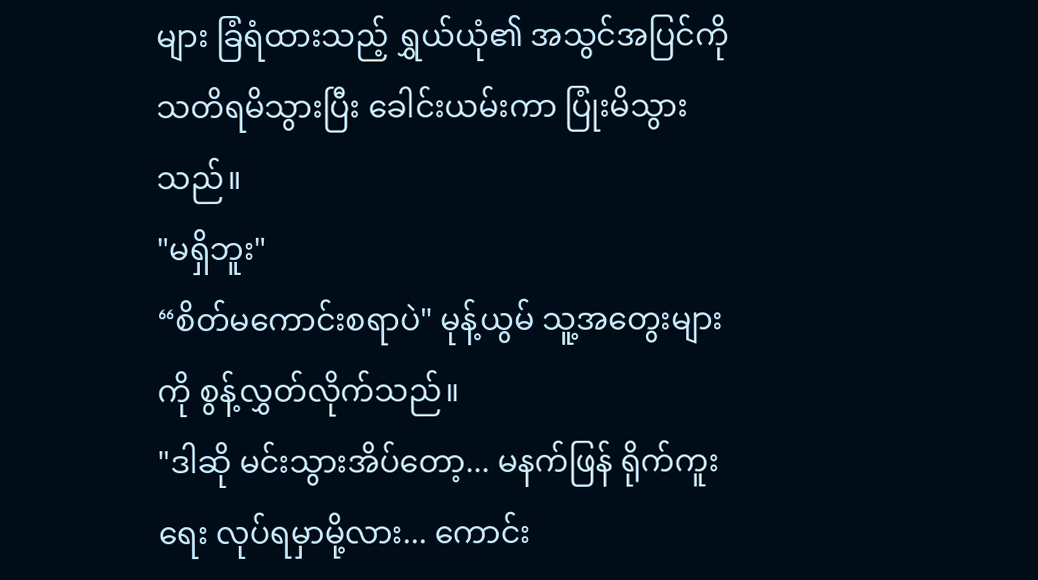များ ခြံရံထားသည့် ရွှယ်ယုံ၏ အသွင်အပြင်ကို သတိရမိသွားပြီး ခေါင်းယမ်းကာ ပြုံးမိသွားသည်။
"မရှိဘူး"
“စိတ်မကောင်းစရာပဲ" မုန့်ယွမ် သူ့အတွေးများကို စွန့်လွှတ်လိုက်သည်။
"ဒါဆို မင်းသွားအိပ်တော့... မနက်ဖြန် ရိုက်ကူးရေး လုပ်ရမှာမို့လား... ကောင်း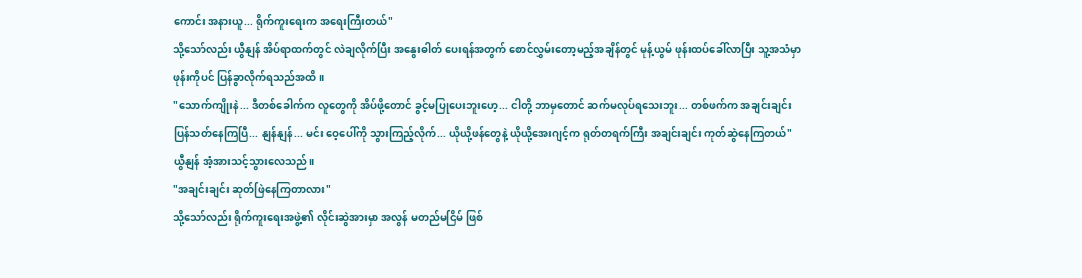ကောင်း အနားယူ... ရိုက်ကူးရေးက အရေးကြီးတယ်"
သို့သော်လည်း ယွီနျန် အိပ်ရာထက်တွင် လဲချလိုက်ပြီး အနွေးဓါတ် ပေးရန်အတွက် စောင်လွှမ်းတော့မည့်အချိန်တွင် မုန့်ယွမ် ဖုန်းထပ်ခေါ်လာပြီး သူ့အသံမှာ ဖုန်းကိုပင် ပြန်ခွာလိုက်ရသည်အထိ။
"သောက်ကျိုးနဲ... ဒီတစ်ခေါက်က လူတွေကို အိပ်ဖို့တောင် ခွင့်မပြုပေးဘူးဟေ့... ငါတို့ ဘာမှတောင် ဆက်မလုပ်ရသေးဘူး... တစ်ဖက်က အချင်းချင်း ပြန်သတ်နေကြပြီ... နျန်နျန်... မင်း ဝေ့ပေါ်ကို သွားကြည့်လိုက်... ယိုယို့ဖန်တွေနဲ့ ယိုယို့အေးဂျင့်က ရုတ်တရက်ကြီး အချင်းချင်း ကုတ်ဆွဲနေကြတယ်"
ယွီနျန် အံ့အားသင့်သွားလေသည်။
"အချင်းချင်း ဆုတ်ဖြဲနေကြတာလား"
သို့သော်လည်း ရိုက်ကူးရေးအဖွဲ့၏ လိုင်းဆွဲအားမှာ အလွန် မတည်မငြိမ် ဖြစ်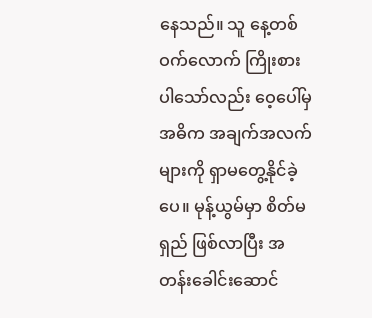နေသည်။ သူ နေ့တစ်ဝက်လောက် ကြိုးစားပါသော်လည်း ဝေ့ပေါ်မှ အဓိက အချက်အလက်များကို ရှာမတွေ့နိုင်ခဲ့ပေ။ မုန့်ယွမ်မှာ စိတ်မရှည် ဖြစ်လာပြီး အတန်းခေါင်းဆောင်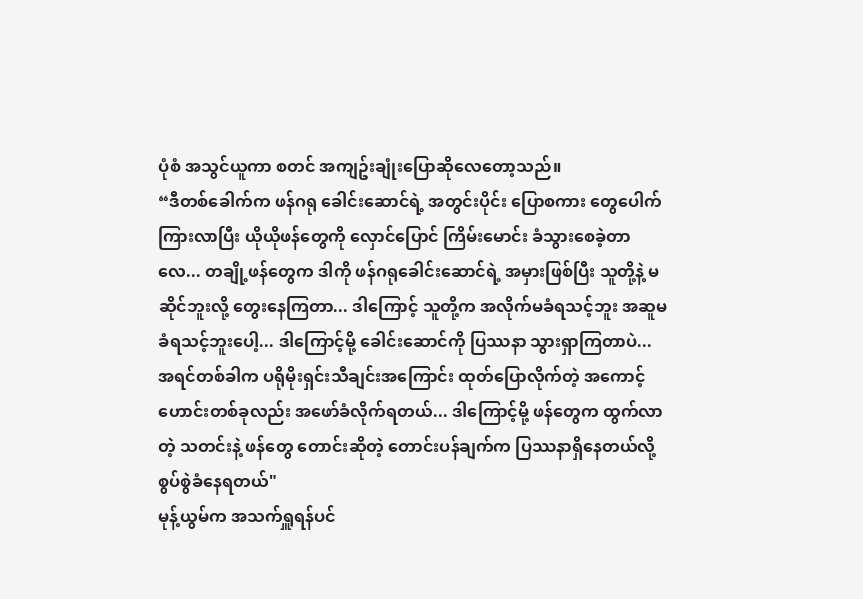ပုံစံ အသွင်ယူကာ စတင် အကျဥ်းချုံးပြောဆိုလေတော့သည်။
“ဒီတစ်ခေါက်က ဖန်ဂရု ခေါင်းဆောင်ရဲ့ အတွင်းပိုင်း ပြောစကား တွေပေါက်ကြားလာပြီး ယိုယိုဖန်တွေကို လှောင်ပြောင် ကြိမ်းမောင်း ခံသွားစေခဲ့တာလေ... တချို့ဖန်တွေက ဒါကို ဖန်ဂရုခေါင်းဆောင်ရဲ့ အမှားဖြစ်ပြီး သူတို့နဲ့ မဆိုင်ဘူးလို့ တွေးနေကြတာ... ဒါကြောင့် သူတို့က အလိုက်မခံရသင့်ဘူး အဆူမခံရသင့်ဘူးပေါ့... ဒါကြောင့်မို့ ခေါင်းဆောင်ကို ပြဿနာ သွားရှာကြတာပဲ... အရင်တစ်ခါက ပရိုမိုးရှင်းသီချင်းအကြောင်း ထုတ်ပြောလိုက်တဲ့ အကောင့်ဟောင်းတစ်ခုလည်း အဖော်ခံလိုက်ရတယ်... ဒါကြောင့်မို့ ဖန်တွေက ထွက်လာတဲ့ သတင်းနဲ့ ဖန်တွေ တောင်းဆိုတဲ့ တောင်းပန်ချက်က ပြဿနာရှိနေတယ်လို့ စွပ်စွဲခံနေရတယ်"
မုန့်ယွမ်က အသက်ရှူရန်ပင်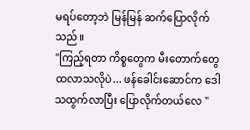မရပ်တော့ဘဲ မြန်မြန် ဆက်ပြောလိုက်သည်။
"ကြည့်ရတာ ကိစ္စတွေက မီးတောက်တွေ ထလာသလိုပဲ... ဖန်ခေါင်းဆောင်က ဒေါသထွက်လာပြီး ပြောလိုက်တယ်လေ "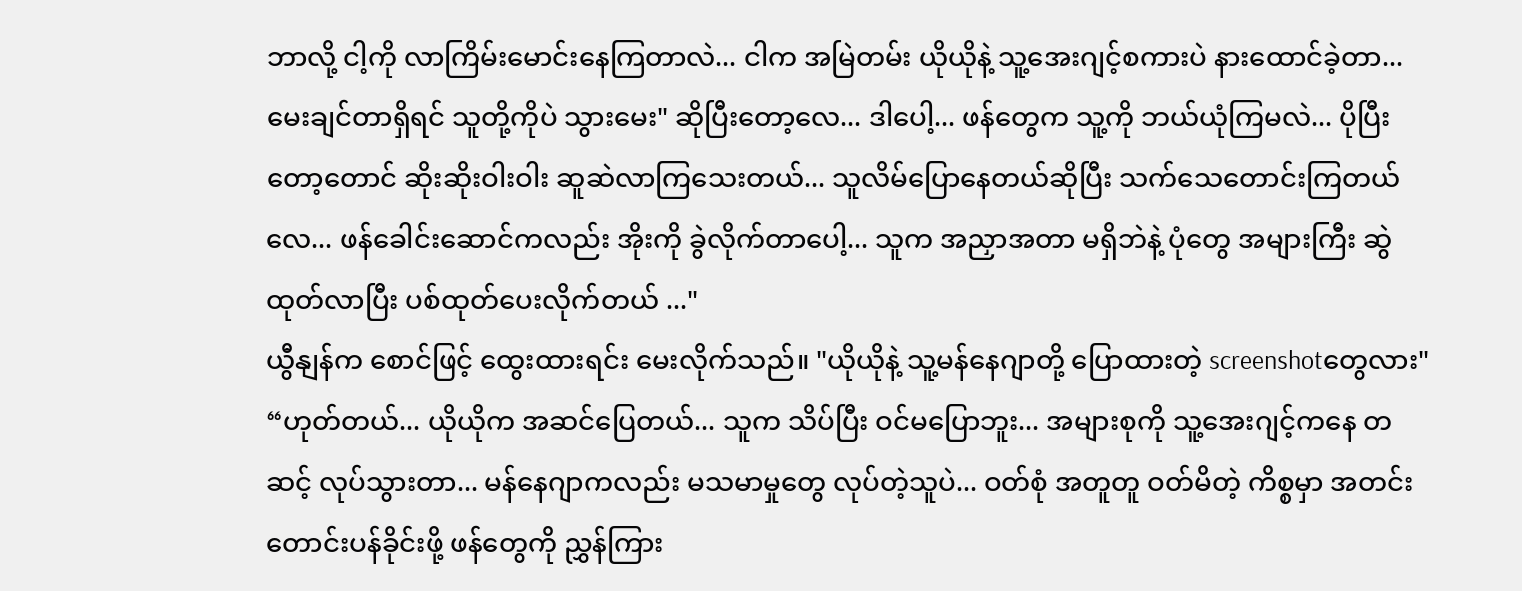ဘာလို့ ငါ့ကို လာကြိမ်းမောင်းနေကြတာလဲ... ငါက အမြဲတမ်း ယိုယိုနဲ့ သူ့အေးဂျင့်စကားပဲ နားထောင်ခဲ့တာ... မေးချင်တာရှိရင် သူတို့ကိုပဲ သွားမေး" ဆိုပြီးတော့လေ... ဒါပေါ့... ဖန်တွေက သူ့ကို ဘယ်ယုံကြမလဲ... ပိုပြီးတော့တောင် ဆိုးဆိုးဝါးဝါး ဆူဆဲလာကြသေးတယ်... သူလိမ်ပြောနေတယ်ဆိုပြီး သက်သေတောင်းကြတယ်လေ... ဖန်ခေါင်းဆောင်ကလည်း အိုးကို ခွဲလိုက်တာပေါ့... သူက အညှာအတာ မရှိဘဲနဲ့ ပုံတွေ အများကြီး ဆွဲထုတ်လာပြီး ပစ်ထုတ်ပေးလိုက်တယ် ..."
ယွီနျန်က စောင်ဖြင့် ထွေးထားရင်း မေးလိုက်သည်။ "ယိုယိုနဲ့ သူ့မန်နေဂျာတို့ ပြောထားတဲ့ screenshotတွေလား"
“ဟုတ်တယ်... ယိုယိုက အဆင်ပြေတယ်... သူက သိပ်ပြီး ဝင်မပြောဘူး... အများစုကို သူ့အေးဂျင့်ကနေ တဆင့် လုပ်သွားတာ... မန်နေဂျာကလည်း မသမာမှုတွေ လုပ်တဲ့သူပဲ... ဝတ်စုံ အတူတူ ဝတ်မိတဲ့ ကိစ္စမှာ အတင်းတောင်းပန်ခိုင်းဖို့ ဖန်တွေကို ညွှန်ကြား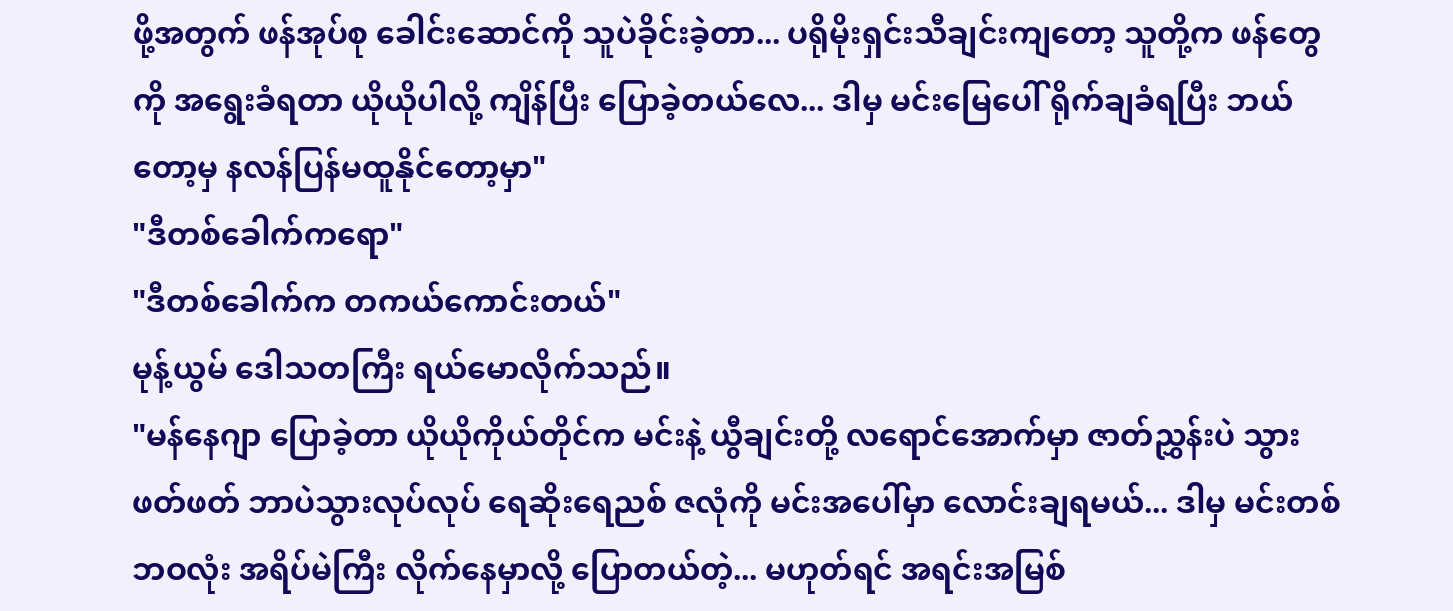ဖို့အတွက် ဖန်အုပ်စု ခေါင်းဆောင်ကို သူပဲခိုင်းခဲ့တာ... ပရိုမိုးရှင်းသီချင်းကျတော့ သူတို့က ဖန်တွေကို အရွေးခံရတာ ယိုယိုပါလို့ ကျိန်ပြီး ပြောခဲ့တယ်လေ... ဒါမှ မင်းမြေပေါ် ရိုက်ချခံရပြီး ဘယ်တော့မှ နလန်ပြန်မထူနိုင်တော့မှာ"
"ဒီတစ်ခေါက်ကရော"
"ဒီတစ်ခေါက်က တကယ်ကောင်းတယ်"
မုန့်ယွမ် ဒေါသတကြီး ရယ်မောလိုက်သည်။
"မန်နေဂျာ ပြောခဲ့တာ ယိုယိုကိုယ်တိုင်က မင်းနဲ့ ယွီချင်းတို့ လရောင်အောက်မှာ ဇာတ်ညွှန်းပဲ သွားဖတ်ဖတ် ဘာပဲသွားလုပ်လုပ် ရေဆိုးရေညစ် ဇလုံကို မင်းအပေါ်မှာ လောင်းချရမယ်... ဒါမှ မင်းတစ်ဘဝလုံး အရိပ်မဲကြီး လိုက်နေမှာလို့ ပြောတယ်တဲ့... မဟုတ်ရင် အရင်းအမြစ်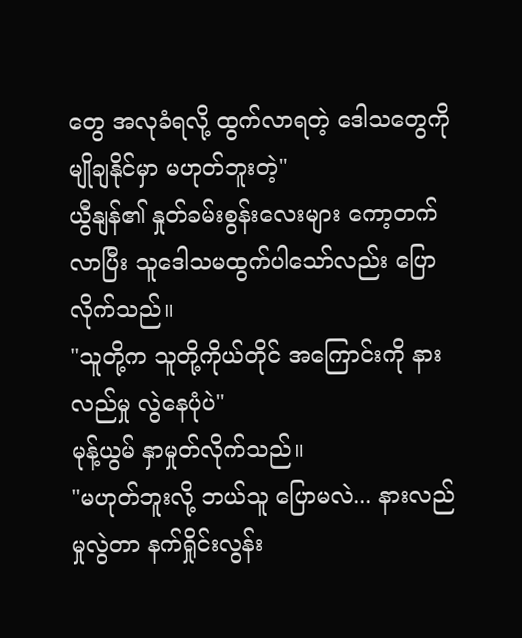တွေ အလုခံရလို့ ထွက်လာရတဲ့ ဒေါသတွေကို မျိုချနိုင်မှာ မဟုတ်ဘူးတဲ့"
ယွီနျန်၏ နှုတ်ခမ်းစွန်းလေးများ ကော့တက်လာပြီး သူဒေါသမထွက်ပါသော်လည်း ပြောလိုက်သည်။
"သူတို့က သူတို့ကိုယ်တိုင် အကြောင်းကို နားလည်မှု လွဲနေပုံပဲ"
မုန့်ယွမ် နှာမှုတ်လိုက်သည်။
"မဟုတ်ဘူးလို့ ဘယ်သူ ပြောမလဲ... နားလည်မှုလွဲတာ နက်ရှိုင်းလွန်း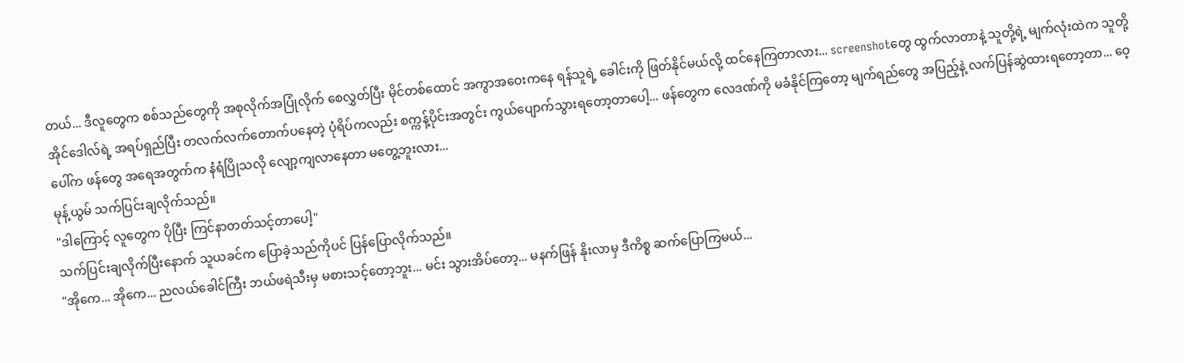တယ်... ဒီလူတွေက စစ်သည်တွေကို အစုလိုက်အပြုံလိုက် စေလွှတ်ပြီး မိုင်တစ်ထောင် အကွာအဝေးကနေ ရန်သူရဲ့ ခေါင်းကို ဖြတ်နိုင်မယ်လို့ ထင်နေကြတာလား... screenshotတွေ ထွက်လာတာနဲ့ သူတို့ရဲ့ မျက်လုံးထဲက သူတို့အိုင်ဒေါလ်ရဲ့ အရပ်ရှည်ပြီး တလက်လက်တောက်ပနေတဲ့ ပုံရိပ်ကလည်း စက္ကန့်ပိုင်းအတွင်း ကွယ်ပျောက်သွားရတော့တာပေါ့... ဖန်တွေက လေဒဏ်ကို မခံနိုင်ကြတော့ မျက်ရည်တွေ အပြည့်နဲ့ လက်ပြန်ဆွဲထားရတော့တာ... ဝေ့ပေါ်က ဖန်တွေ အရေအတွက်က နံရံပြိုသလို လျော့ကျလာနေတာ မတွေ့ဘူးလား...
မုန့်ယွမ် သက်ပြင်းချလိုက်သည်။
"ဒါကြောင့် လူတွေက ပိုပြီး ကြင်နာတတ်သင့်တာပေါ့"
သက်ပြင်းချလိုက်ပြီးနောက် သူယခင်က ပြောခဲ့သည်ကိုပင် ပြန်ပြောလိုက်သည်။
"အိုကေ... အိုကေ... ညလယ်ခေါင်ကြီး ဘယ်ဖရဲသီးမှ မစားသင့်တော့ဘူး... မင်း သွားအိပ်တော့... မနက်ဖြန် နိုးလာမှ ဒီကိစ္စ ဆက်ပြောကြမယ်...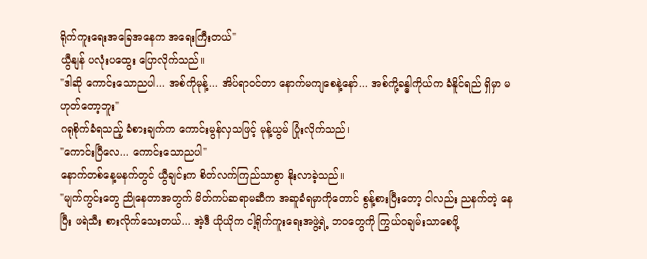ရိုက်ကူးရေးအခြေအနေက အရေးကြီးတယ်"
ယွီနျန် ပလုံးပထွေး ပြောလိုက်သည်။
"ဒါဆို ကောင်းသောညပါ... အစ်ကိုမုန့်... အိပ်ရာဝင်တာ နောက်မကျစေနဲ့နော်... အစ်ကို့ခန္ဓါကိုယ်က ခံနိူင်ရည် ရှိမှာ မဟုတ်တော့ဘူး"
ဂရုစိုက်ခံရသည့် ခံစားချက်က ကောင်းမွန်လှသဖြင့် မုန့်ယွမ် ပြုံးလိုက်သည်၊
"ကောင်းပြီလေ... ကောင်းသောညပါ"
နောက်တစ်နေ့မနက်တွင် ယွီချင်းက စိတ်လက်ကြည်သာစွာ နိုးလာခဲ့သည်။
"မျက်ကွင်းတွေ ညိုနေတာအတွက် မိတ်ကပ်ဆရာမဆီက အဆူခံရမှာကိုတောင် စွန့်စားပြီးတော့ ငါလည်း ညနက်တဲ့ နေပြီး ဖရဲသီး စားလိုက်သေးတယ်... အဲ့ဒီ ယိုယိုက ငါ့ရိုက်ကူးရေးအဖွဲ့ရဲ့ ဘဝတွေကို ကြွယ်ဝချမ်းသာစေဖို့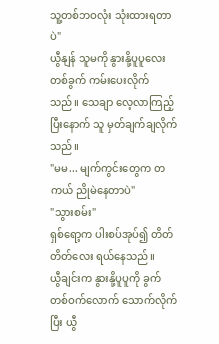သူ့တစ်ဘဝလုံး သုံးထားရတာပဲ"
ယွီနျန် သူမကို နွားနို့ပူပူလေး တစ်ခွက် ကမ်းပေးလိုက်သည်။ သေချာ လေ့လာကြည့်ပြီးနောက် သူ မှတ်ချက်ချလိုက်သည်။
"မမ... မျက်ကွင်းတွေက တကယ် ညိုမဲနေတာပဲ"
"သွားစမ်း"
ရှစ်ရော့က ပါးစပ်အုပ်၍ တိတ်တိတ်လေး ရယ်နေသည်။
ယွီချင်းက နွားနို့ပူပူကို ခွက်တစ်ဝက်လောက် သောက်လိုက်ပြီး ယွီ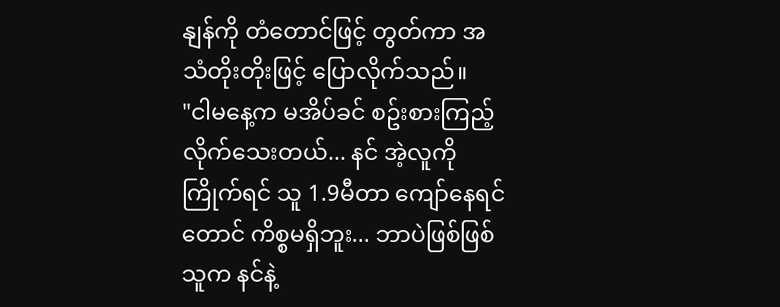နျန်ကို တံတောင်ဖြင့် တွတ်ကာ အသံတိုးတိုးဖြင့် ပြောလိုက်သည်။
"ငါမနေ့က မအိပ်ခင် စဥ်းစားကြည့်လိုက်သေးတယ်... နင် အဲ့လူကို ကြိုက်ရင် သူ 1.9မီတာ ကျော်နေရင်တောင် ကိစ္စမရှိဘူး... ဘာပဲဖြစ်ဖြစ် သူက နင်နဲ့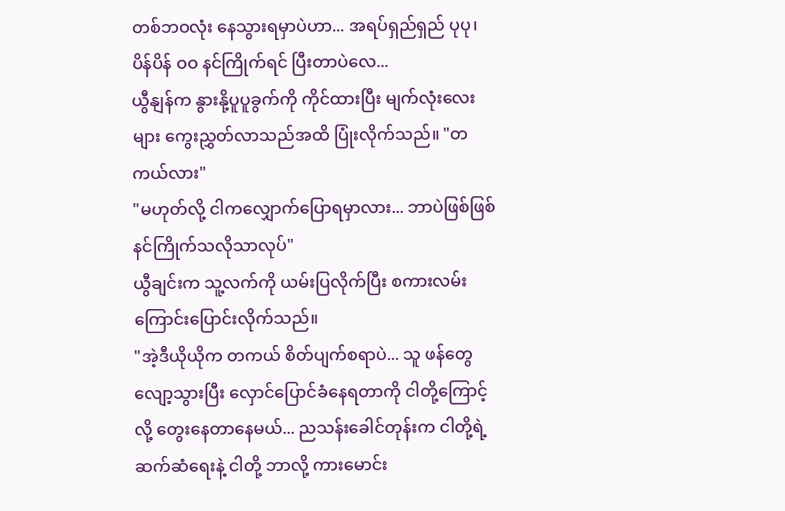တစ်ဘဝလုံး နေသွားရမှာပဲဟာ... အရပ်ရှည်ရှည် ပုပု၊ ပိန်ပိန် ဝဝ နင်ကြိုက်ရင် ပြီးတာပဲလေ...
ယွီနျန်က နွားနို့ပူပူခွက်ကို ကိုင်ထားပြီး မျက်လုံးလေးများ ကွေးညွှတ်လာသည်အထိ ပြုံးလိုက်သည်။ "တကယ်လား"
"မဟုတ်လို့ ငါကလျှောက်ပြောရမှာလား... ဘာပဲဖြစ်ဖြစ် နင်ကြိုက်သလိုသာလုပ်"
ယွီချင်းက သူ့လက်ကို ယမ်းပြလိုက်ပြီး စကားလမ်းကြောင်းပြောင်းလိုက်သည်။
"အဲ့ဒီယိုယိုက တကယ် စိတ်ပျက်စရာပဲ... သူ ဖန်တွေ လျော့သွားပြီး လှောင်ပြောင်ခံနေရတာကို ငါတို့ကြောင့်လို့ တွေးနေတာနေမယ်... ညသန်းခေါင်တုန်းက ငါတို့ရဲ့ ဆက်ဆံရေးနဲ့ ငါတို့ ဘာလို့ ကားမောင်း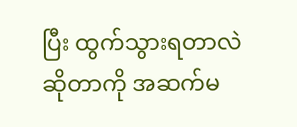ပြီး ထွက်သွားရတာလဲ ဆိုတာကို အဆက်မ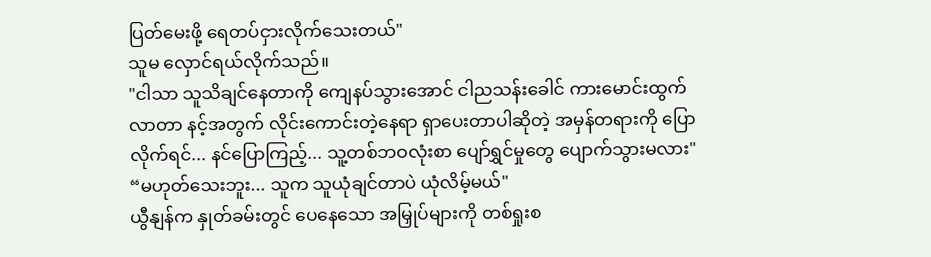ပြတ်မေးဖို့ ရေတပ်ငှားလိုက်သေးတယ်"
သူမ လှောင်ရယ်လိုက်သည်။
"ငါသာ သူသိချင်နေတာကို ကျေနပ်သွားအောင် ငါညသန်းခေါင် ကားမောင်းထွက်လာတာ နင့်အတွက် လိုင်းကောင်းတဲ့နေရာ ရှာပေးတာပါဆိုတဲ့ အမှန်တရားကို ပြောလိုက်ရင်... နင်ပြောကြည့်... သူ့တစ်ဘဝလုံးစာ ပျော်ရွှင်မှုတွေ ပျောက်သွားမလား"
“မဟုတ်သေးဘူး... သူက သူယုံချင်တာပဲ ယုံလိမ့်မယ်"
ယွီနျန်က နှုတ်ခမ်းတွင် ပေနေသော အမြှုပ်များကို တစ်ရှုးစ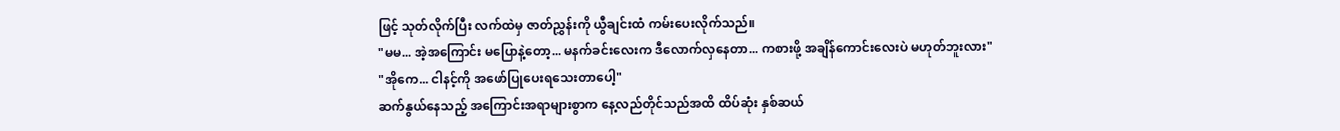ဖြင့် သုတ်လိုက်ပြီး လက်ထဲမှ ဇာတ်ညွှန်းကို ယွီချင်းထံ ကမ်းပေးလိုက်သည်။
"မမ... အဲ့အကြောင်း မပြောနဲ့တော့... မနက်ခင်းလေးက ဒီလောက်လှနေတာ... ကစားဖို့ အချိန်ကောင်းလေးပဲ မဟုတ်ဘူးလား"
"အိုကေ... ငါနင့်ကို အဖော်ပြုပေးရသေးတာပေါ့"
ဆက်နွယ်နေသည့် အကြောင်းအရာများစွာက နေ့လည်တိုင်သည်အထိ ထိပ်ဆုံး နှစ်ဆယ်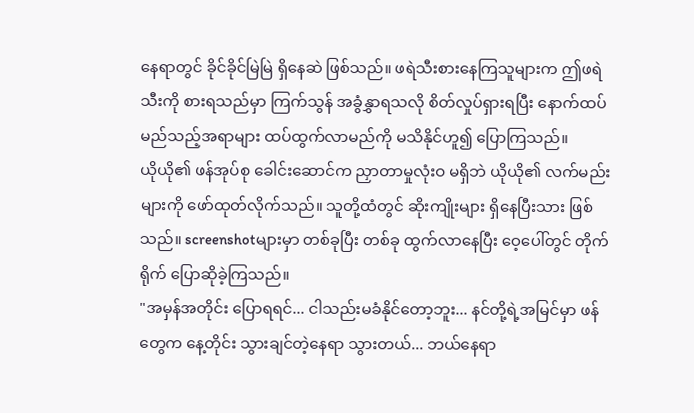နေရာတွင် ခိုင်ခိုင်မြဲမြဲ ရှိနေဆဲ ဖြစ်သည်။ ဖရဲသီးစားနေကြသူများက ဤဖရဲသီးကို စားရသည်မှာ ကြက်သွန် အခွံနွှာရသလို စိတ်လှုပ်ရှားရပြီး နောက်ထပ် မည်သည့်အရာများ ထပ်ထွက်လာမည်ကို မသိနိုင်ဟူ၍ ပြောကြသည်။
ယိုယို၏ ဖန်အုပ်စု ခေါင်းဆောင်က ညှာတာမှုလုံးဝ မရှိဘဲ ယိုယို၏ လက်မည်းများကို ဖော်ထုတ်လိုက်သည်။ သူတို့ထံတွင် ဆိုးကျိုးများ ရှိနေပြီးသား ဖြစ်သည်။ screenshotများမှာ တစ်ခုပြီး တစ်ခု ထွက်လာနေပြီး ဝေ့ပေါ်တွင် တိုက်ရိုက် ပြောဆိုခဲ့ကြသည်။
"အမှန်အတိုင်း ပြောရရင်... ငါသည်းမခံနိုင်တော့ဘူး... နင်တို့ရဲ့အမြင်မှာ ဖန်တွေက နေ့တိုင်း သွားချင်တဲ့နေရာ သွားတယ်... ဘယ်နေရာ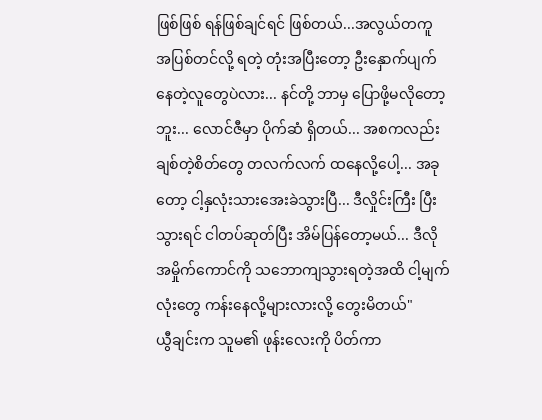ဖြစ်ဖြစ် ရန်ဖြစ်ချင်ရင် ဖြစ်တယ်...အလွယ်တကူ အပြစ်တင်လို့ ရတဲ့ တုံးအပြီးတော့ ဦးနှောက်ပျက်နေတဲ့လူတွေပဲလား... နင်တို့ ဘာမှ ပြောဖို့မလိုတော့ဘူး... လောင်ဇီမှာ ပိုက်ဆံ ရှိတယ်... အစကလည်း ချစ်တဲ့စိတ်တွေ တလက်လက် ထနေလို့ပေါ့... အခုတော့ ငါ့နှလုံးသားအေးခဲသွားပြီ... ဒီလှိုင်းကြီး ပြီးသွားရင် ငါတပ်ဆုတ်ပြီး အိမ်ပြန်တော့မယ်... ဒီလိုအမှိုက်ကောင်ကို သဘောကျသွားရတဲ့အထိ ငါ့မျက်လုံးတွေ ကန်းနေလို့များလားလို့ တွေးမိတယ်"
ယွီချင်းက သူမ၏ ဖုန်းလေးကို ပိတ်ကာ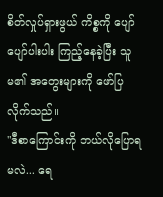စိတ်လှုပ်ရှားဖွယ် ကိစ္စကို ပျော်ပျော်ပါးပါး ကြည့်နေခဲ့ပြီး သူမ၏ အတွေးများကို ဖော်ပြလိုက်သည်။
"ဒီစာကြောင်းကို ဘယ်လိုပြောရမလဲ... ရေ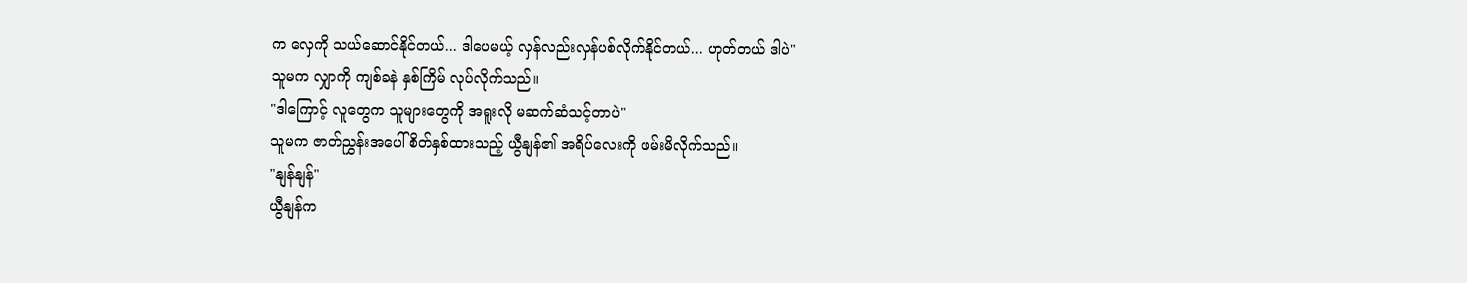က လှေကို သယ်ဆောင်နိုင်တယ်... ဒါပေမယ့် လှန်လည်းလှန်ပစ်လိုက်နိုင်တယ်... ဟုတ်တယ် ဒါပဲ"
သူမက လျှာကို ကျစ်ခနဲ နှစ်ကြိမ် လုပ်လိုက်သည်။
"ဒါကြောင့် လူတွေက သူများတွေကို အရူးလို မဆက်ဆံသင့်တာပဲ"
သူမက ဇာတ်ညွှန်းအပေါ် စိတ်နှစ်ထားသည့် ယွီနျန်၏ အရိပ်လေးကို ဖမ်းမိလိုက်သည်။
"နျန်နျန်"
ယွီနျန်က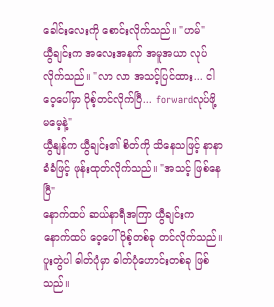ခေါင်းလေးကို စောင်းလိုက်သည်။ "ဟမ်"
ယွီချင်းက အလေးအနက် အမူအယာ လုပ်လိုက်သည်။ "လာ လာ အသင့်ပြင်ထား... ငါဝေ့ပေါ်မှာ ပိုစ့်တင်လိုက်ပြီ... forwardလုပ်ဖို့ မမေ့နဲ့"
ယွီနျန်က ယွီချင်း၏ စိတ်ကို သိနေသဖြင့် နာနာခံခံဖြင့် ဖုန်းထုတ်လိုက်သည်။ "အသင့် ဖြစ်နေပြီ"
နောက်ထပ် ဆယ်နာရီအကြာ ယွီချင်းက နောက်ထပ် ဝေ့ပေါ်ပိုစ့်တစ်ခု တင်လိုက်သည်။ ပူးတွဲပါ ဓါတ်ပုံမှာ ဓါတ်ပုံဟောင်းတစ်ခု ဖြစ်သည်။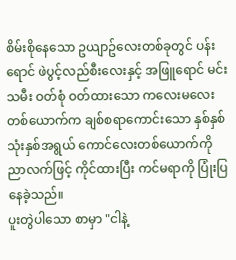စိမ်းစိုနေသော ဥယျာဥ်လေးတစ်ခုတွင် ပန်းရောင် ဖဲပွင့်လည်စီးလေးနှင့် အဖြူရောင် မင်းသမီး ဝတ်စုံ ဝတ်ထားသော ကလေးမလေး တစ်ယောက်က ချစ်စရာကောင်းသော နှစ်နှစ် သုံးနှစ်အရွယ် ကောင်လေးတစ်ယောက်ကို ညာလက်ဖြင့် ကိုင်ထားပြီး ကင်မရာကို ပြုံးပြနေခဲ့သည်။
ပူးတွဲပါသော စာမှာ "ငါနဲ့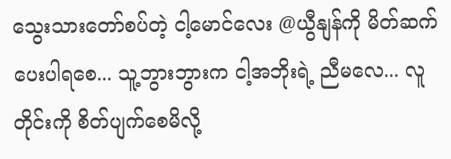သွေးသားတော်စပ်တဲ့ ငါ့မောင်လေး @ယွီနျန်ကို မိတ်ဆက်ပေးပါရစေ... သူ့ဘွားဘွားက ငါ့အဘိုးရဲ့ ညီမလေ... လူတိုင်းကို စိတ်ပျက်စေမိလို့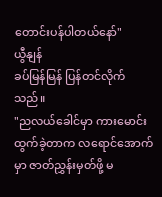တောင်းပန်ပါတယ်နော်"
ယွီနျန်
ခပ်မြန်မြန် ပြန်တင်လိုက်သည်။
"ညလယ်ခေါင်မှာ ကားမောင်းထွက်ခဲ့တာက လရောင်အောက်မှာ ဇာတ်ညွှန်းမှတ်ဖို့ မ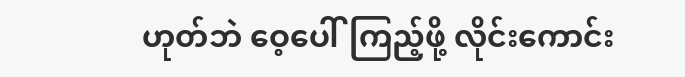ဟုတ်ဘဲ ဝေ့ပေါ်ကြည့်ဖို့ လိုင်းကောင်း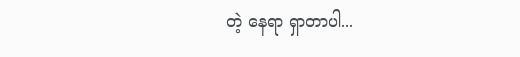တဲ့ နေရာ ရှာတာပါ...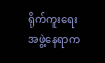ရိုက်ကူးရေးအဖွဲ့နေရာက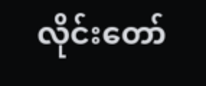လိုင်းတော်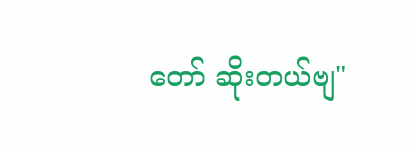တော် ဆိုးတယ်ဗျ"